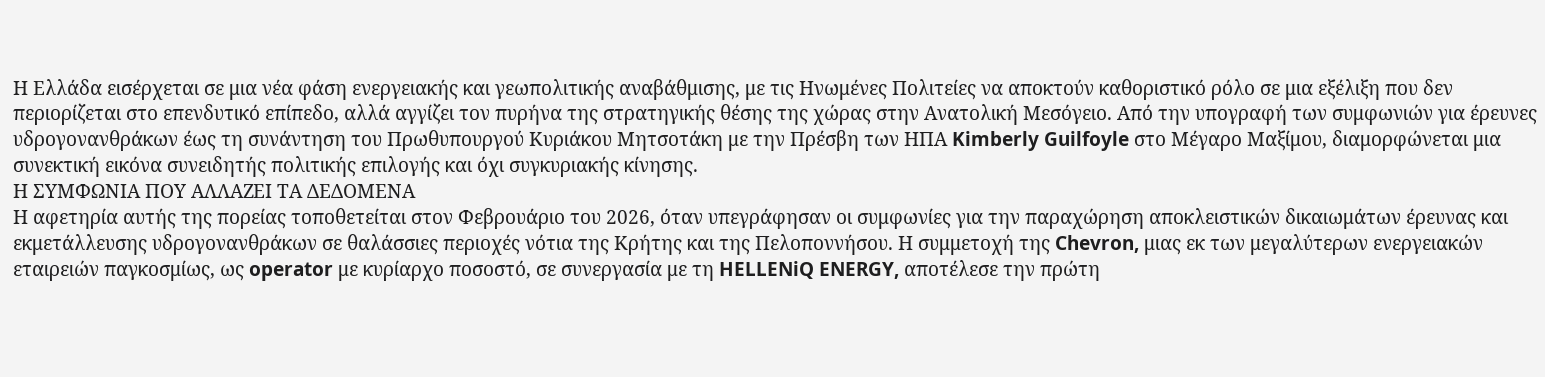Η Ελλάδα εισέρχεται σε μια νέα φάση ενεργειακής και γεωπολιτικής αναβάθμισης, με τις Ηνωμένες Πολιτείες να αποκτούν καθοριστικό ρόλο σε μια εξέλιξη που δεν περιορίζεται στο επενδυτικό επίπεδο, αλλά αγγίζει τον πυρήνα της στρατηγικής θέσης της χώρας στην Ανατολική Μεσόγειο. Από την υπογραφή των συμφωνιών για έρευνες υδρογονανθράκων έως τη συνάντηση του Πρωθυπουργού Κυριάκου Μητσοτάκη με την Πρέσβη των ΗΠΑ Kimberly Guilfoyle στο Μέγαρο Μαξίμου, διαμορφώνεται μια συνεκτική εικόνα συνειδητής πολιτικής επιλογής και όχι συγκυριακής κίνησης.
Η ΣΥΜΦΩΝΙΑ ΠΟΥ ΑΛΛΑΖΕΙ ΤΑ ΔΕΔΟΜΕΝΑ
Η αφετηρία αυτής της πορείας τοποθετείται στον Φεβρουάριο του 2026, όταν υπεγράφησαν οι συμφωνίες για την παραχώρηση αποκλειστικών δικαιωμάτων έρευνας και εκμετάλλευσης υδρογονανθράκων σε θαλάσσιες περιοχές νότια της Κρήτης και της Πελοποννήσου. Η συμμετοχή της Chevron, μιας εκ των μεγαλύτερων ενεργειακών εταιρειών παγκοσμίως, ως operator με κυρίαρχο ποσοστό, σε συνεργασία με τη HELLENiQ ENERGY, αποτέλεσε την πρώτη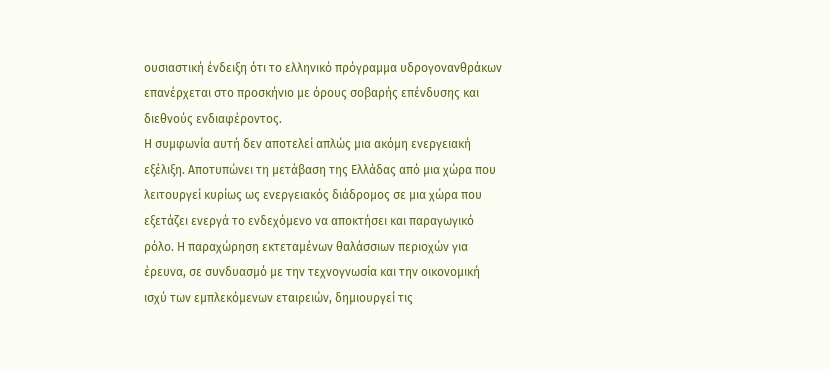ουσιαστική ένδειξη ότι το ελληνικό πρόγραμμα υδρογονανθράκων επανέρχεται στο προσκήνιο με όρους σοβαρής επένδυσης και διεθνούς ενδιαφέροντος.
Η συμφωνία αυτή δεν αποτελεί απλώς μια ακόμη ενεργειακή εξέλιξη. Αποτυπώνει τη μετάβαση της Ελλάδας από μια χώρα που λειτουργεί κυρίως ως ενεργειακός διάδρομος σε μια χώρα που εξετάζει ενεργά το ενδεχόμενο να αποκτήσει και παραγωγικό ρόλο. Η παραχώρηση εκτεταμένων θαλάσσιων περιοχών για έρευνα, σε συνδυασμό με την τεχνογνωσία και την οικονομική ισχύ των εμπλεκόμενων εταιρειών, δημιουργεί τις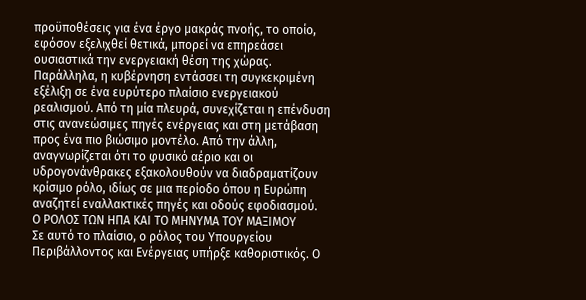προϋποθέσεις για ένα έργο μακράς πνοής, το οποίο, εφόσον εξελιχθεί θετικά, μπορεί να επηρεάσει ουσιαστικά την ενεργειακή θέση της χώρας.
Παράλληλα, η κυβέρνηση εντάσσει τη συγκεκριμένη εξέλιξη σε ένα ευρύτερο πλαίσιο ενεργειακού ρεαλισμού. Από τη μία πλευρά, συνεχίζεται η επένδυση στις ανανεώσιμες πηγές ενέργειας και στη μετάβαση προς ένα πιο βιώσιμο μοντέλο. Από την άλλη, αναγνωρίζεται ότι το φυσικό αέριο και οι υδρογονάνθρακες εξακολουθούν να διαδραματίζουν κρίσιμο ρόλο, ιδίως σε μια περίοδο όπου η Ευρώπη αναζητεί εναλλακτικές πηγές και οδούς εφοδιασμού.
Ο ΡΟΛΟΣ ΤΩΝ ΗΠΑ ΚΑΙ ΤΟ ΜΗΝΥΜΑ ΤΟΥ ΜΑΞΙΜΟΥ
Σε αυτό το πλαίσιο, ο ρόλος του Υπουργείου Περιβάλλοντος και Ενέργειας υπήρξε καθοριστικός. Ο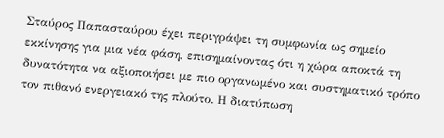Σταύρος Παπασταύρου έχει περιγράψει τη συμφωνία ως σημείο εκκίνησης για μια νέα φάση, επισημαίνοντας ότι η χώρα αποκτά τη δυνατότητα να αξιοποιήσει με πιο οργανωμένο και συστηματικό τρόπο τον πιθανό ενεργειακό της πλούτο. Η διατύπωση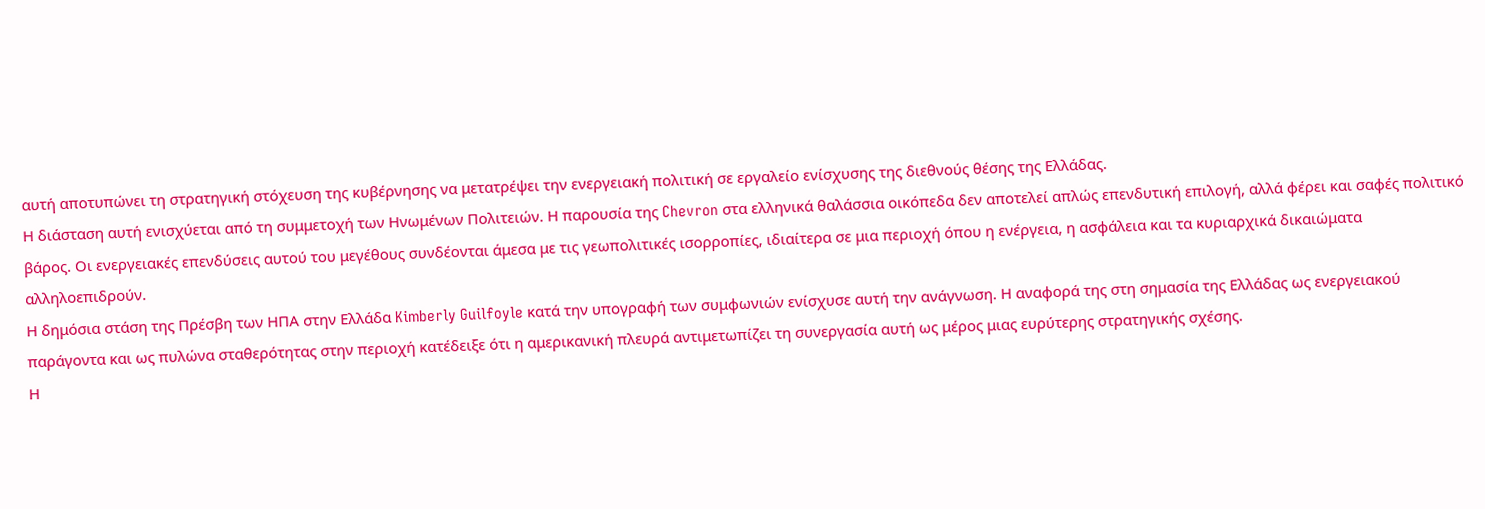αυτή αποτυπώνει τη στρατηγική στόχευση της κυβέρνησης να μετατρέψει την ενεργειακή πολιτική σε εργαλείο ενίσχυσης της διεθνούς θέσης της Ελλάδας.
Η διάσταση αυτή ενισχύεται από τη συμμετοχή των Ηνωμένων Πολιτειών. Η παρουσία της Chevron στα ελληνικά θαλάσσια οικόπεδα δεν αποτελεί απλώς επενδυτική επιλογή, αλλά φέρει και σαφές πολιτικό βάρος. Οι ενεργειακές επενδύσεις αυτού του μεγέθους συνδέονται άμεσα με τις γεωπολιτικές ισορροπίες, ιδιαίτερα σε μια περιοχή όπου η ενέργεια, η ασφάλεια και τα κυριαρχικά δικαιώματα αλληλοεπιδρούν.
Η δημόσια στάση της Πρέσβη των ΗΠΑ στην Ελλάδα Kimberly Guilfoyle κατά την υπογραφή των συμφωνιών ενίσχυσε αυτή την ανάγνωση. Η αναφορά της στη σημασία της Ελλάδας ως ενεργειακού παράγοντα και ως πυλώνα σταθερότητας στην περιοχή κατέδειξε ότι η αμερικανική πλευρά αντιμετωπίζει τη συνεργασία αυτή ως μέρος μιας ευρύτερης στρατηγικής σχέσης.
Η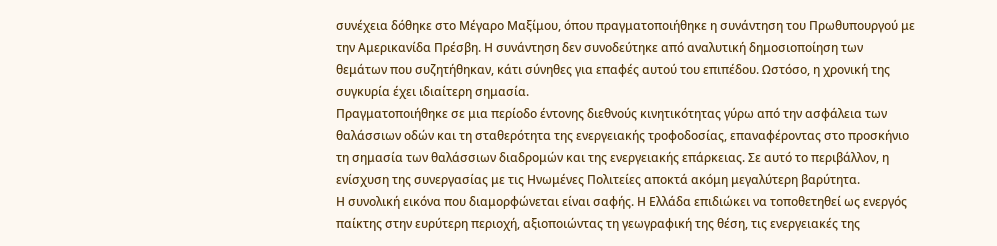συνέχεια δόθηκε στο Μέγαρο Μαξίμου, όπου πραγματοποιήθηκε η συνάντηση του Πρωθυπουργού με την Αμερικανίδα Πρέσβη. Η συνάντηση δεν συνοδεύτηκε από αναλυτική δημοσιοποίηση των θεμάτων που συζητήθηκαν, κάτι σύνηθες για επαφές αυτού του επιπέδου. Ωστόσο, η χρονική της συγκυρία έχει ιδιαίτερη σημασία.
Πραγματοποιήθηκε σε μια περίοδο έντονης διεθνούς κινητικότητας γύρω από την ασφάλεια των θαλάσσιων οδών και τη σταθερότητα της ενεργειακής τροφοδοσίας, επαναφέροντας στο προσκήνιο τη σημασία των θαλάσσιων διαδρομών και της ενεργειακής επάρκειας. Σε αυτό το περιβάλλον, η ενίσχυση της συνεργασίας με τις Ηνωμένες Πολιτείες αποκτά ακόμη μεγαλύτερη βαρύτητα.
Η συνολική εικόνα που διαμορφώνεται είναι σαφής. Η Ελλάδα επιδιώκει να τοποθετηθεί ως ενεργός παίκτης στην ευρύτερη περιοχή, αξιοποιώντας τη γεωγραφική της θέση, τις ενεργειακές της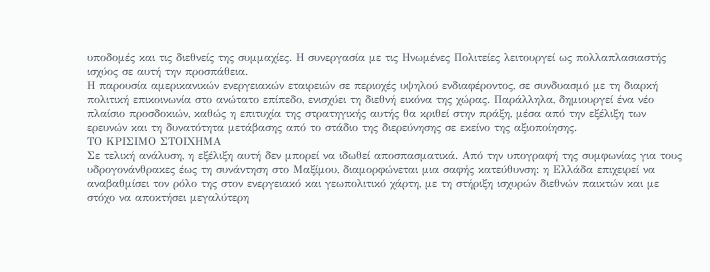υποδομές και τις διεθνείς της συμμαχίες. Η συνεργασία με τις Ηνωμένες Πολιτείες λειτουργεί ως πολλαπλασιαστής ισχύος σε αυτή την προσπάθεια.
Η παρουσία αμερικανικών ενεργειακών εταιρειών σε περιοχές υψηλού ενδιαφέροντος, σε συνδυασμό με τη διαρκή πολιτική επικοινωνία στο ανώτατο επίπεδο, ενισχύει τη διεθνή εικόνα της χώρας. Παράλληλα, δημιουργεί ένα νέο πλαίσιο προσδοκιών, καθώς η επιτυχία της στρατηγικής αυτής θα κριθεί στην πράξη, μέσα από την εξέλιξη των ερευνών και τη δυνατότητα μετάβασης από το στάδιο της διερεύνησης σε εκείνο της αξιοποίησης.
ΤΟ ΚΡΙΣΙΜΟ ΣΤΟΙΧΗΜΑ
Σε τελική ανάλυση, η εξέλιξη αυτή δεν μπορεί να ιδωθεί αποσπασματικά. Από την υπογραφή της συμφωνίας για τους υδρογονάνθρακες έως τη συνάντηση στο Μαξίμου, διαμορφώνεται μια σαφής κατεύθυνση: η Ελλάδα επιχειρεί να αναβαθμίσει τον ρόλο της στον ενεργειακό και γεωπολιτικό χάρτη, με τη στήριξη ισχυρών διεθνών παικτών και με στόχο να αποκτήσει μεγαλύτερη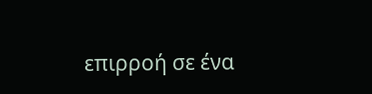επιρροή σε ένα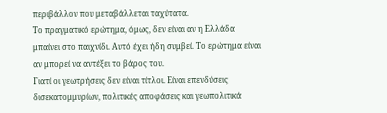περιβάλλον που μεταβάλλεται ταχύτατα.
Το πραγματικό ερώτημα, όμως, δεν είναι αν η Ελλάδα μπαίνει στο παιχνίδι. Αυτό έχει ήδη συμβεί. Το ερώτημα είναι αν μπορεί να αντέξει το βάρος του.
Γιατί οι γεωτρήσεις δεν είναι τίτλοι. Είναι επενδύσεις δισεκατομμυρίων, πολιτικές αποφάσεις και γεωπολιτικά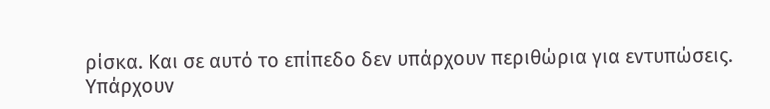ρίσκα. Και σε αυτό το επίπεδο δεν υπάρχουν περιθώρια για εντυπώσεις.
Υπάρχουν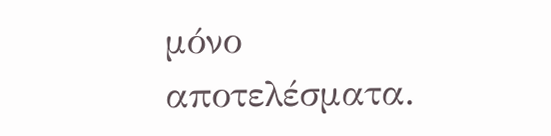μόνο αποτελέσματα.